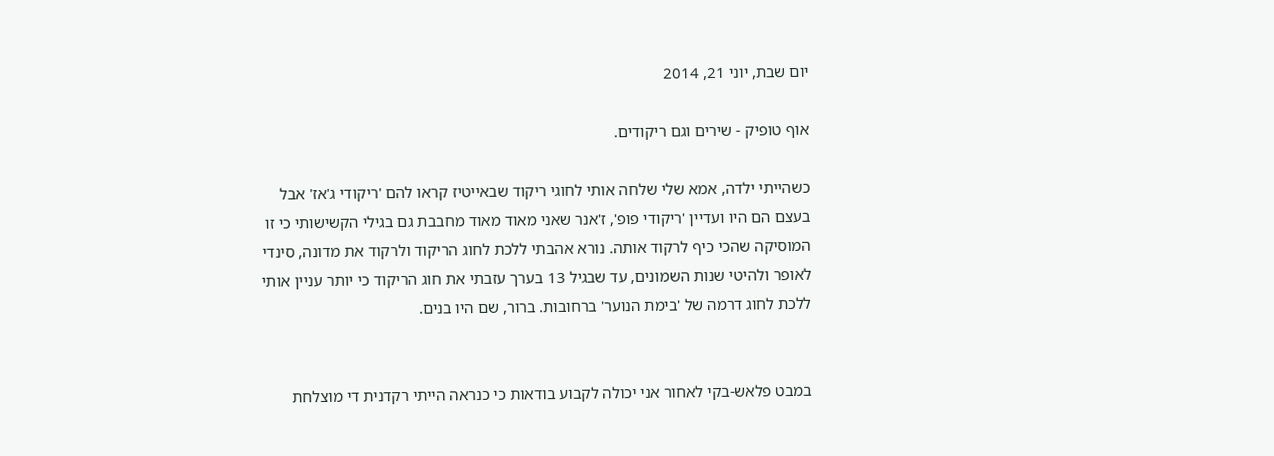יום שבת, יוני 21, 2014

אוף טופיק - שירים וגם ריקודים.

כשהייתי ילדה, אמא שלי שלחה אותי לחוגי ריקוד שבאייטיז קראו להם 'ריקודי ג'אז' אבל בעצם הם היו ועדיין 'ריקודי פופ', ז'אנר שאני מאוד מאוד מחבבת גם בגילי הקשישותי כי זו המוסיקה שהכי כיף לרקוד אותה. נורא אהבתי ללכת לחוג הריקוד ולרקוד את מדונה, סינדי לאופר ולהיטי שנות השמונים, עד שבגיל 13 בערך עזבתי את חוג הריקוד כי יותר עניין אותי ללכת לחוג דרמה של 'בימת הנוער' ברחובות. ברור, שם היו בנים.


במבט פלאש-בקי לאחור אני יכולה לקבוע בודאות כי כנראה הייתי רקדנית די מוצלחת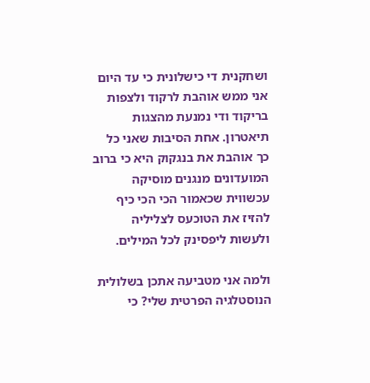ושחקנית די כישלונית כי עד היום אני ממש אוהבת לרקוד ולצפות בריקוד ודי נמנעת מהצגות תיאטרון. אחת הסיבות שאני כל כך אוהבת את בנגקוק היא כי ברוב המועדונים מנגנים מוסיקה עכשווית שכאמור הכי הכי כיף להזיז את הטוכעס לצליליה ולעשות ליפסינק לכל המילים.

ולמה אני מטביעה אתכן בשלולית הנוסטלגיה הפרטית שלי? כי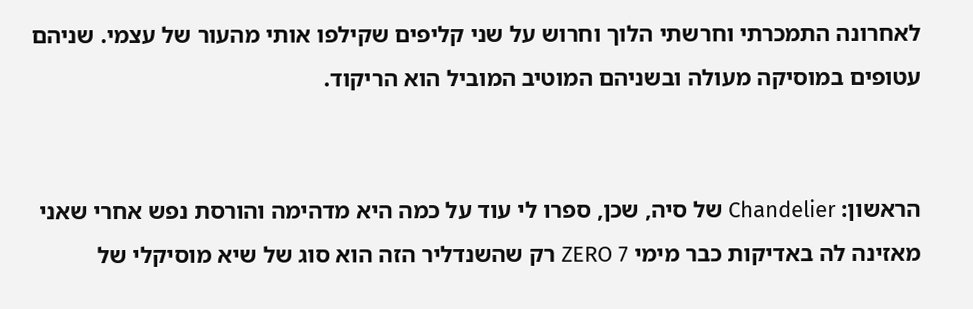לאחרונה התמכרתי וחרשתי הלוך וחרוש על שני קליפים שקילפו אותי מהעור של עצמי. שניהם עטופים במוסיקה מעולה ובשניהם המוטיב המוביל הוא הריקוד.


הראשון: Chandelier של סיה, שכן, ספרו לי עוד על כמה היא מדהימה והורסת נפש אחרי שאני מאזינה לה באדיקות כבר מימי ZERO 7 רק שהשנדליר הזה הוא סוג של שיא מוסיקלי של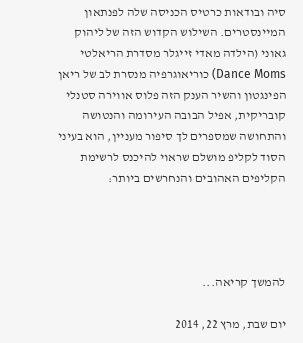סיה ובודאות כרטיס הכניסה שלה לפנתאון המיינסטרים. השילוש הקדוש הזה של ליהוק גאוני (הילדה מאדי זייגלר מסדרת הריאלטי Dance Moms) כוריאוגרפיה מנסרת לב של ריאן הפינגטון והשיר הענק הזה פלוס אווירה סטנלי קובריקית, אפיל הבובה העירומה והנטושה והתחושה שמספרים לך סיפור מעניין, הוא בעיני הסוד לקליפ מושלם שראוי להיכנס לרשימת הקליפים האהובים והנחרשים ביותר:




להמשך קריאה...

יום שבת, מרץ 22, 2014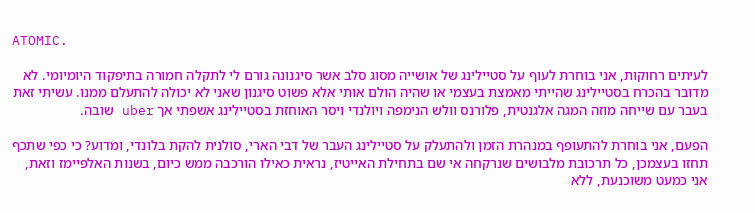ATOMIC.

לעיתים רחוקות, אני בוחרת לעוף על סטיילינג של אושייה מסוג סלב אשר סיגנונה גורם לי לתקלה חמורה בתיפקוד היומיומי. לא מדובר בהכרח בסטיילינג שהייתי מאמצת בעצמי או שהיה הולם אותי אלא פשוט סיגנון שאני לא יכולה להתעלם ממנו. עשיתי זאת בעבר עם שייחה מוזה המגה אלגנטית, פלורנס וולש הנימפה ויולנדי ויסר האוחזת בסטיילינג אשפתי אך uber שובה.

הפעם, אני בוחרת להתעופף במנהרת הזמן ולהתעלק על סטיילינג העבר של דבי הארי, סולנית להקת בלונדי, ומדוע? כי כפי שתכף תחזו בעצמכן, כל תרכובת מלבושים שנרקחה אי שם בתחילת האייטיז, נראית כאילו הורכבה ממש כיום, בשנות האלפיימז וזאת, אני כמעט משוכנעת, ללא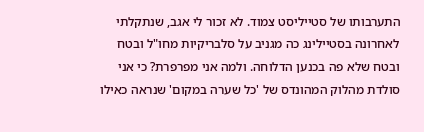התערבותו של סטייליסט צמוד. לא זכור לי אגב, שנתקלתי לאחרונה בסטיילינג כה מגניב על סלבריקיות מחו"ל ובטח ובטח שלא פה בכנען הדלוחה. ולמה אני מפרפרת? כי אני סולדת מהלוק המהונדס של 'כל שערה במקום' שנראה כאילו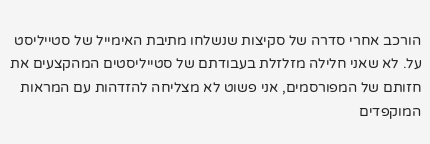הורכב אחרי סדרה של סקיצות שנשלחו מתיבת האימייל של סטייליסט על. לא שאני חלילה מזלזלת בעבודתם של סטייליסטים המהקצעים את חזותם של המפורסמים, אני פשוט לא מצליחה להזדהות עם המראות המוקפדים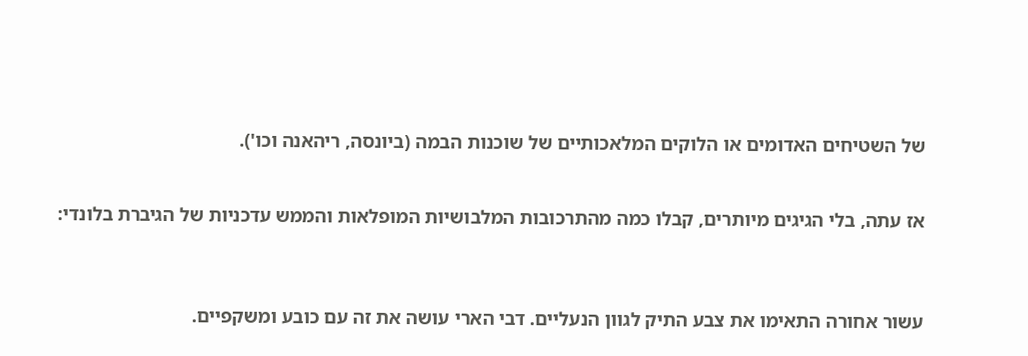של השטיחים האדומים או הלוקים המלאכותיים של שוכנות הבמה (ביונסה, ריהאנה וכו').


אז עתה, בלי הגיגים מיותרים, קבלו כמה מהתרכובות המלבושיות המופלאות והממש עדכניות של הגיברת בלונדי:



עשור אחורה התאימו את צבע התיק לגוון הנעליים. דבי הארי עושה את זה עם כובע ומשקפיים.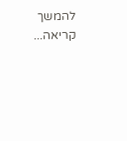להמשך קריאה...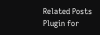Related Posts Plugin for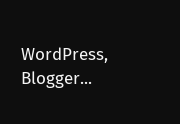WordPress, Blogger...